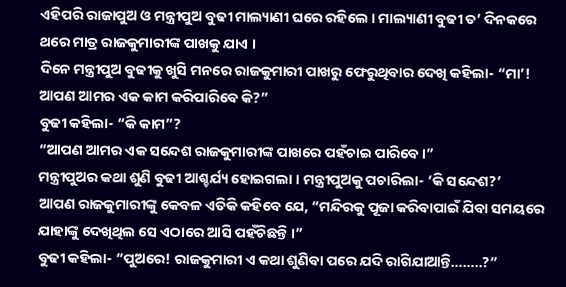ଏହିପରି ରାଜାପୁଅ ଓ ମନ୍ତ୍ରୀପୁଅ ବୁଢୀ ମାଲ୍ୟାଣୀ ଘରେ ରହିଲେ । ମାଲ୍ୟାଣୀ ବୁଢୀ ତ’ ଦିନକରେ ଥରେ ମାତ୍ର ରାଜକୁମାରୀଙ୍କ ପାଖକୁ ଯାଏ ।
ଦିନେ ମନ୍ତ୍ରୀପୁଅ ବୁଢୀକୁ ଖୁସି ମନରେ ରାଜକୁମାରୀ ପାଖରୁ ଫେରୁଥିବାର ଦେଖି କହିଲା- “ମା’! ଆପଣ ଆମର ଏକ କାମ କରିପାରିବେ କି?”
ବୁଢୀ କହିଲା- “କି କାମ”?
“ଆପଣ ଆମର ଏକ ସନ୍ଦେଶ ରାଜକୁମାରୀଙ୍କ ପାଖରେ ପହଁଚାଇ ପାରିବେ ।”
ମନ୍ତ୍ରୀପୁଅର କଥା ଶୁଣି ବୁଢୀ ଆଶ୍ଚର୍ଯ୍ୟ ହୋଇଗଲା । ମନ୍ତ୍ରୀପୁଅକୁ ପଚାରିଲା- ‘କି ସନ୍ଦେଶ?’
ଆପଣ ରାଜକୁମାରୀଙ୍କୁ କେବଳ ଏତିକି କହିବେ ଯେ, “ମନ୍ଦିରକୁ ପୂଜା କରିବାପାଇଁ ଯିବା ସମୟରେ ଯାହାଙ୍କୁ ଦେଖିଥିଲ ସେ ଏଠାରେ ଆସି ପହଁଚିଛନ୍ତି ।”
ବୁଢୀ କହିଲା- “ପୁଅରେ! ରାଜକୁମାରୀ ଏ କଥା ଶୁଣିବା ପରେ ଯଦି ରାଗିଯାଆନ୍ତି……..?”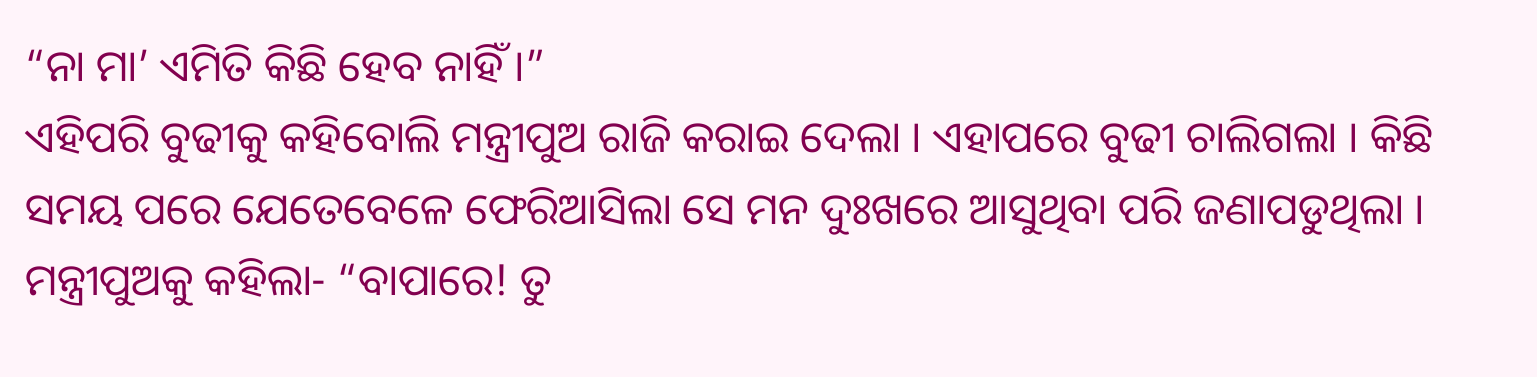“ନା ମା’ ଏମିତି କିଛି ହେବ ନାହିଁ ।”
ଏହିପରି ବୁଢୀକୁ କହିବୋଲି ମନ୍ତ୍ରୀପୁଅ ରାଜି କରାଇ ଦେଲା । ଏହାପରେ ବୁଢୀ ଚାଲିଗଲା । କିଛି ସମୟ ପରେ ଯେତେବେଳେ ଫେରିଆସିଲା ସେ ମନ ଦୁଃଖରେ ଆସୁଥିବା ପରି ଜଣାପଡୁଥିଲା । ମନ୍ତ୍ରୀପୁଅକୁ କହିଲା- “ବାପାରେ! ତୁ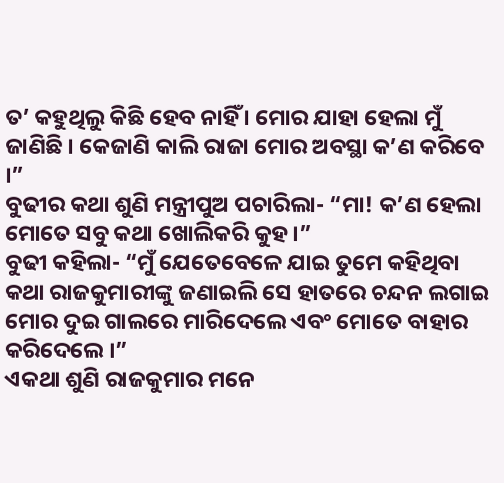ତ’ କହୁଥିଲୁ କିଛି ହେବ ନାହିଁ । ମୋର ଯାହା ହେଲା ମୁଁ ଜାଣିଛି । କେଜାଣି କାଲି ରାଜା ମୋର ଅବସ୍ଥା କ’ଣ କରିବେ ।”
ବୁଢୀର କଥା ଶୁଣି ମନ୍ତ୍ରୀପୁଅ ପଚାରିଲା- “ମା! କ’ଣ ହେଲା ମୋତେ ସବୁ କଥା ଖୋଲିକରି କୁହ ।”
ବୁଢୀ କହିଲା- “ମୁଁ ଯେତେବେଳେ ଯାଇ ତୁମେ କହିଥିବା କଥା ରାଜକୁମାରୀଙ୍କୁ ଜଣାଇଲି ସେ ହାତରେ ଚନ୍ଦନ ଲଗାଇ ମୋର ଦୁଇ ଗାଲରେ ମାରିଦେଲେ ଏବଂ ମୋତେ ବାହାର କରିଦେଲେ ।”
ଏକଥା ଶୁଣି ରାଜକୁମାର ମନେ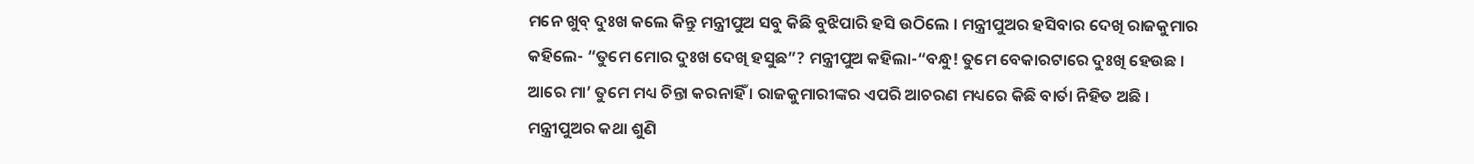ମନେ ଖୁବ୍ ଦୁଃଖ କଲେ କିନ୍ତୁ ମନ୍ତ୍ରୀପୁଅ ସବୁ କିଛି ବୁଝିପାରି ହସି ଉଠିଲେ । ମନ୍ତ୍ରୀପୁଅର ହସିବାର ଦେଖି ରାଜକୁମାର କହିଲେ- “ତୁମେ ମୋର ଦୁଃଖ ଦେଖି ହସୁଛ”? ମନ୍ତ୍ରୀପୁଅ କହିଲା-“ବନ୍ଧୁ! ତୁମେ ବେକାରଟାରେ ଦୁଃଖି ହେଉଛ । ଆରେ ମା’ ତୁମେ ମଧ୍ୟ ଚିନ୍ତା କରନାହିଁ । ରାଜକୁମାରୀଙ୍କର ଏପରି ଆଚରଣ ମଧ୍ୟରେ କିଛି ବାର୍ତା ନିହିତ ଅଛି ।
ମନ୍ତ୍ରୀପୁଅର କଥା ଶୁଣି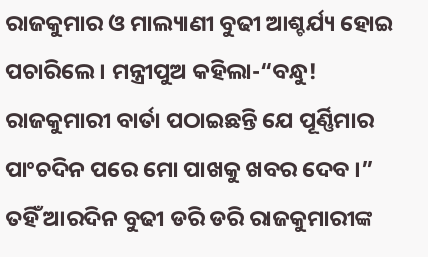ରାଜକୁମାର ଓ ମାଲ୍ୟାଣୀ ବୁଢୀ ଆଶ୍ଚର୍ଯ୍ୟ ହୋଇ ପଚାରିଲେ । ମନ୍ତ୍ରୀପୁଅ କହିଲା-“ବନ୍ଧୁ! ରାଜକୁମାରୀ ବାର୍ତା ପଠାଇଛନ୍ତି ଯେ ପୂର୍ଣ୍ଣିମାର ପାଂଚଦିନ ପରେ ମୋ ପାଖକୁ ଖବର ଦେବ ।”
ତହିଁ ଆରଦିନ ବୁଢୀ ଡରି ଡରି ରାଜକୁମାରୀଙ୍କ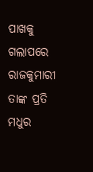ପାଖକୁ ଗଲାପରେ ରାଜକୁମାରୀ ତାଙ୍କ ପ୍ରତି ମଧୁର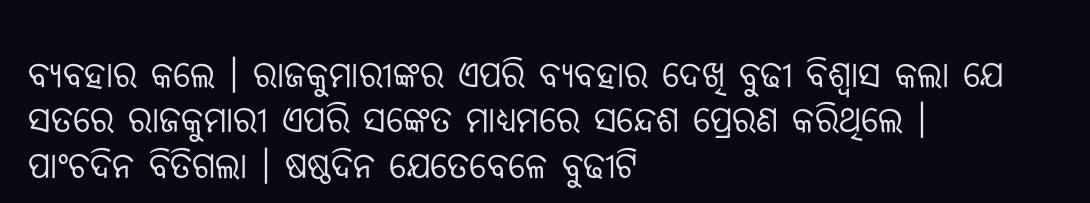ବ୍ୟବହାର କଲେ । ରାଜକୁମାରୀଙ୍କର ଏପରି ବ୍ୟବହାର ଦେଖି ବୁଢୀ ବିଶ୍ୱାସ କଲା ଯେ ସତରେ ରାଜକୁମାରୀ ଏପରି ସଙ୍କେତ ମାଧ୍ୟମରେ ସନ୍ଦେଶ ପ୍ରେରଣ କରିଥିଲେ ।
ପାଂଚଦିନ ବିତିଗଲା । ଷଷ୍ଠଦିନ ଯେତେବେଳେ ବୁଢୀଟି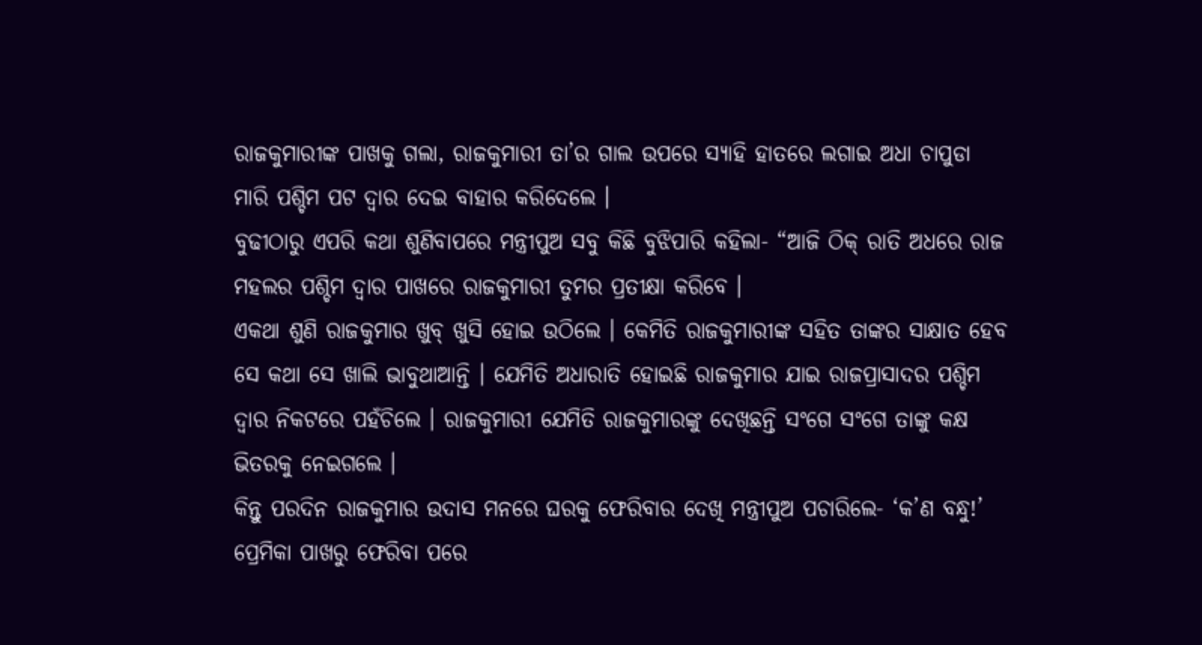ରାଜକୁମାରୀଙ୍କ ପାଖକୁ ଗଲା, ରାଜକୁମାରୀ ତା’ର ଗାଲ ଉପରେ ସ୍ୟାହି ହାତରେ ଲଗାଇ ଅଧା ଚାପୁଡା ମାରି ପଶ୍ଚିମ ପଟ ଦ୍ୱାର ଦେଇ ବାହାର କରିଦେଲେ ।
ବୁଢୀଠାରୁ ଏପରି କଥା ଶୁଣିବାପରେ ମନ୍ତ୍ରୀପୁଅ ସବୁ କିଛି ବୁଝିପାରି କହିଲା- “ଆଜି ଠିକ୍ ରାତି ଅଧରେ ରାଜ ମହଲର ପଶ୍ଚିମ ଦ୍ୱାର ପାଖରେ ରାଜକୁମାରୀ ତୁମର ପ୍ରତୀକ୍ଷା କରିବେ ।
ଏକଥା ଶୁଣି ରାଜକୁମାର ଖୁବ୍ ଖୁସି ହୋଇ ଉଠିଲେ । କେମିତି ରାଜକୁମାରୀଙ୍କ ସହିତ ତାଙ୍କର ସାକ୍ଷାତ ହେବ ସେ କଥା ସେ ଖାଲି ଭାବୁଥାଆନ୍ତି । ଯେମିତି ଅଧାରାତି ହୋଇଛି ରାଜକୁମାର ଯାଇ ରାଜପ୍ରାସାଦର ପଶ୍ଚିମ ଦ୍ୱାର ନିକଟରେ ପହଁଚିଲେ । ରାଜକୁମାରୀ ଯେମିତି ରାଜକୁମାରଙ୍କୁ ଦେଖିଛନ୍ତି ସଂଗେ ସଂଗେ ତାଙ୍କୁ କକ୍ଷ ଭିତରକୁ ନେଇଗଲେ ।
କିନ୍ତୁ ପରଦିନ ରାଜକୁମାର ଉଦାସ ମନରେ ଘରକୁ ଫେରିବାର ଦେଖି ମନ୍ତ୍ରୀପୁଅ ପଚାରିଲେ- ‘କ’ଣ ବନ୍ଧୁ!’ ପ୍ରେମିକା ପାଖରୁ ଫେରିବା ପରେ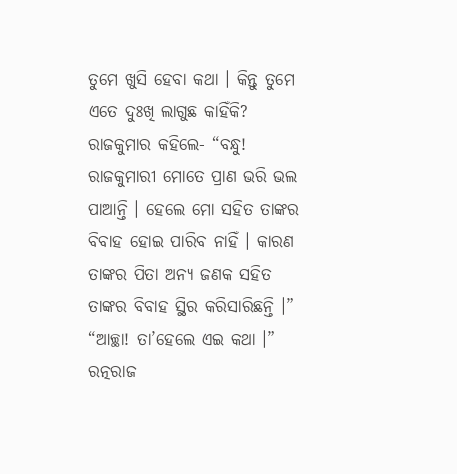ତୁମେ ଖୁସି ହେବା କଥା । କିନ୍ତୁ ତୁମେ ଏତେ ଦୁଃଖି ଲାଗୁଛ କାହିଁକି? ରାଜକୁମାର କହିଲେ- “ବନ୍ଧୁ! ରାଜକୁମାରୀ ମୋତେ ପ୍ରାଣ ଭରି ଭଲ ପାଆନ୍ତି । ହେଲେ ମୋ ସହିତ ତାଙ୍କର ବିବାହ ହୋଇ ପାରିବ ନାହିଁ । କାରଣ ତାଙ୍କର ପିତା ଅନ୍ୟ ଜଣକ ସହିତ ତାଙ୍କର ବିବାହ ସ୍ଥିର କରିସାରିଛନ୍ତି ।”
“ଆଚ୍ଛା! ତା’ହେଲେ ଏଇ କଥା ।” ରତ୍ନରାଜ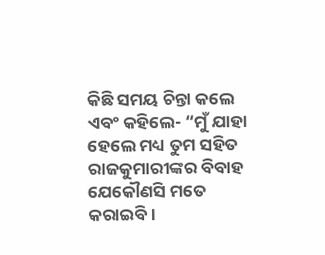କିଛି ସମୟ ଚିନ୍ତା କଲେ ଏବଂ କହିଲେ- “ମୁଁ ଯାହା ହେଲେ ମଧ୍ୟ ତୁମ ସହିତ ରାଜକୁମାରୀଙ୍କର ବିବାହ ଯେକୌଣସି ମତେ କରାଇବି ।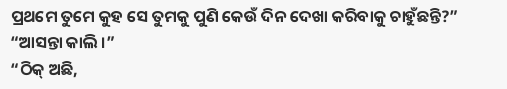ପ୍ରଥମେ ତୁମେ କୁହ ସେ ତୁମକୁ ପୁଣି କେଉଁ ଦିନ ଦେଖା କରିବାକୁ ଚାହୁଁଛନ୍ତି?”
“ଆସନ୍ତା କାଲି ।”
“ଠିକ୍ ଅଛି,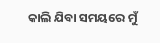କାଲି ଯିବା ସମୟରେ ମୁଁ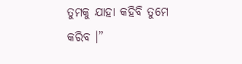ତୁମକୁ ଯାହା କହିବି ତୁମେ କରିବ ।”